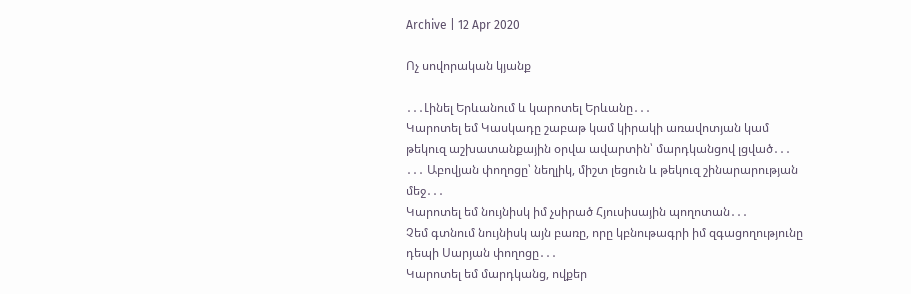Archive | 12 Apr 2020

Ոչ սովորական կյանք

․․․Լինել Երևանում և կարոտել Երևանը․․․
Կարոտել եմ Կասկադը շաբաթ կամ կիրակի առավոտյան կամ թեկուզ աշխատանքային օրվա ավարտին՝ մարդկանցով լցված․․․
․․․ Աբովյան փողոցը՝ նեղլիկ, միշտ լեցուն և թեկուզ շինարարության մեջ․․․
Կարոտել եմ նույնիսկ իմ չսիրած Հյուսիսային պողոտան․․․
Չեմ գտնում նույնիսկ այն բառը, որը կբնութագրի իմ զգացողությունը դեպի Սարյան փողոցը․․․
Կարոտել եմ մարդկանց, ովքեր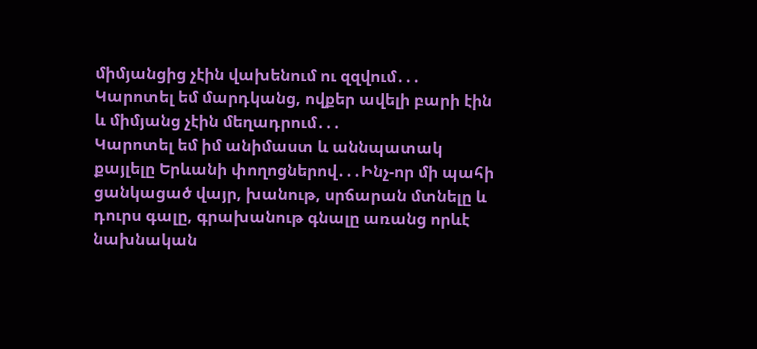միմյանցից չէին վախենում ու զզվում․․․
Կարոտել եմ մարդկանց, ովքեր ավելի բարի էին և միմյանց չէին մեղադրում․․․
Կարոտել եմ իմ անիմաստ և աննպատակ քայլելը Երևանի փողոցներով․․․Ինչ-որ մի պահի ցանկացած վայր, խանութ, սրճարան մտնելը և դուրս գալը, գրախանութ գնալը առանց որևէ նախնական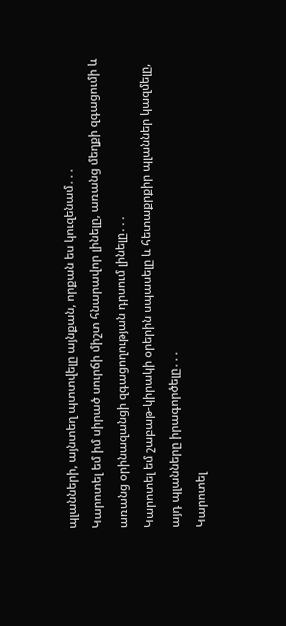պլանների, այնտեղ պտտվելը այնքան, որքան ես կուզենամ․․․
Կարոտել եմ իմ սիրած սուրճի միշտ հնարավոր լինելը, առանց մեղքի զգացումի և առանց օրինազանցի զգացողության դրսում լինելը․․․
Կարոտել եմ շաբաթ-կիրակի օրերին սպասելը և հետաքրքիր պլաններ կազմելը, այդ պլանները իրագործելը․․․
Կարոտել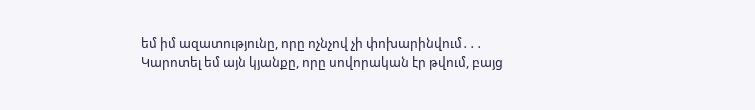եմ իմ ազատությունը, որը ոչնչով չի փոխարինվում․․․
Կարոտել եմ այն կյանքը, որը սովորական էր թվում, բայց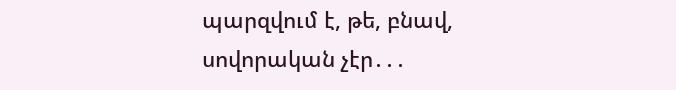պարզվում է, թե, բնավ, սովորական չէր․․․